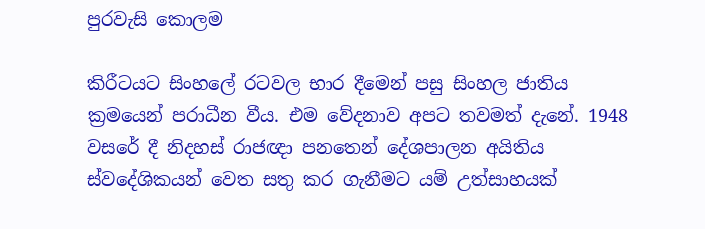පුරවැසි කොලම

කිරීටයට සිංහලේ රටවල භාර දීමෙන් පසු සිංහල ජාතිය ක්‍රමයෙන් පරාධීන වීය. එම වේදනාව අපට තවමත් දැනේ. 1948 වසරේ දී නිදහස් රාජඥා පනතෙන් දේශපාලන අයිතිය ස්වදේශිකයන් වෙත සතු කර ගැනීමට යම් උත්සාහයක්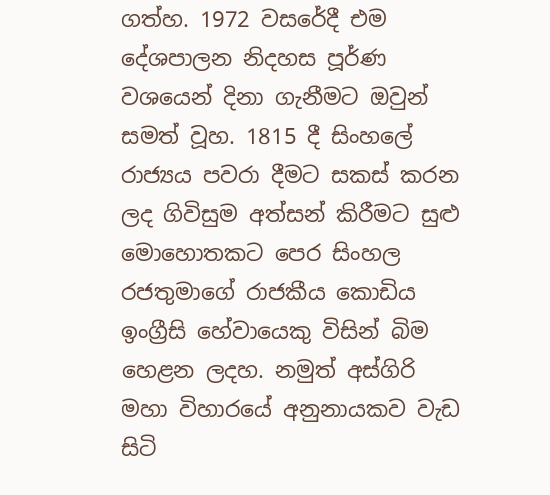ගත්හ. 1972 වසරේදී එම දේශපාලන නිදහස පූර්ණ වශයෙන් දිනා ගැනීමට ඔවුන් සමත් වූහ. 1815 දී සිංහලේ රාජ්‍යය පවරා දීමට සකස් කරන ලද ගිවිසුම අත්සන් කිරීමට සුළු මොහොතකට පෙර සිංහල රජතුමාගේ රාජකීය කොඩිය ඉංග්‍රීසි හේවායෙකු විසින් බිම හෙළන ලදහ. නමුත් අස්ගිරි මහා විහාරයේ අනුනායකව වැඩ සිටි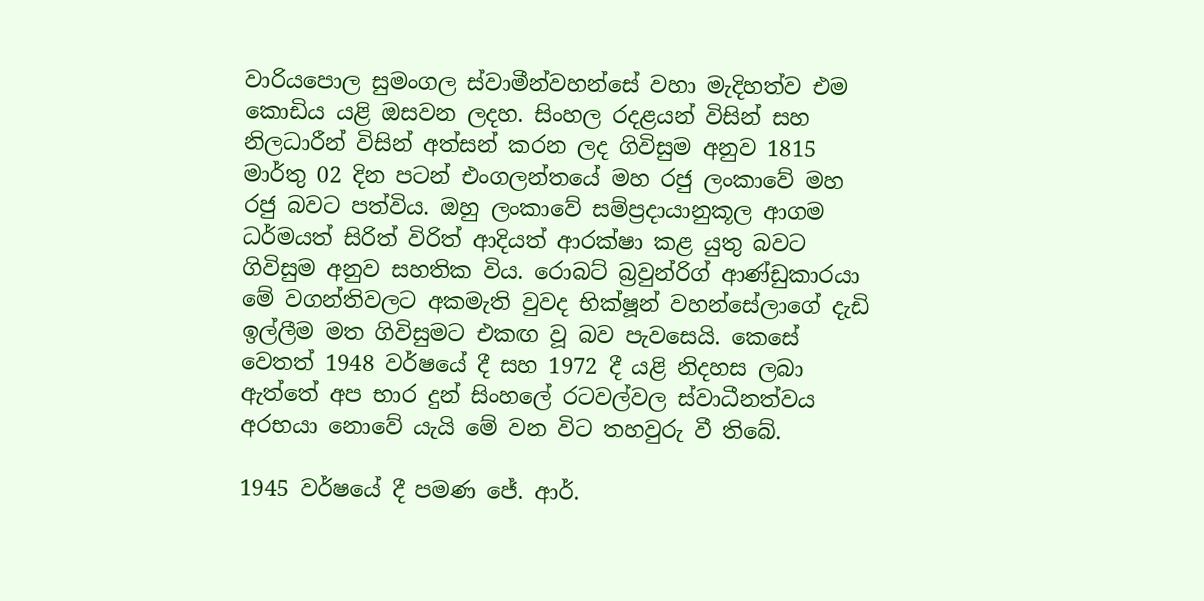වාරියපොල සුමංගල ස්වාමීන්වහන්සේ වහා මැදිහත්ව එම කොඩිය යළි ඔසවන ලදහ. සිංහල රදළයන් විසින් සහ නිලධාරීන් විසින් අත්සන් කරන ලද ගිවිසුම අනුව 1815 මාර්තු 02 දින පටන් එංගලන්තයේ මහ රජු ලංකාවේ මහ රජු බවට පත්විය. ඔහු ලංකාවේ සම්ප්‍රදායානුකූල ආගම ධර්මයත් සිරිත් විරිත් ආදියත් ආරක්ෂා කළ යුතු බවට ගිවිසුම අනුව සහතික විය. රොබට් බ්‍රවුන්රිග් ආණ්ඩුකාරයා මේ වගන්තිවලට අකමැති වුවද භික්ෂූන් වහන්සේලාගේ දැඩි ඉල්ලීම මත ගිවිසුමට එකඟ වූ බව පැවසෙයි. කෙසේ වෙතත් 1948 වර්ෂයේ දී සහ 1972 දී යළි නිදහස ලබා ඇත්තේ අප භාර දුන් සිංහලේ රටවල්වල ස්වාධීනත්වය අරභයා නොවේ යැයි මේ වන විට තහවුරු වී තිබේ.

1945 වර්ෂයේ දී පමණ ජේ. ආර්.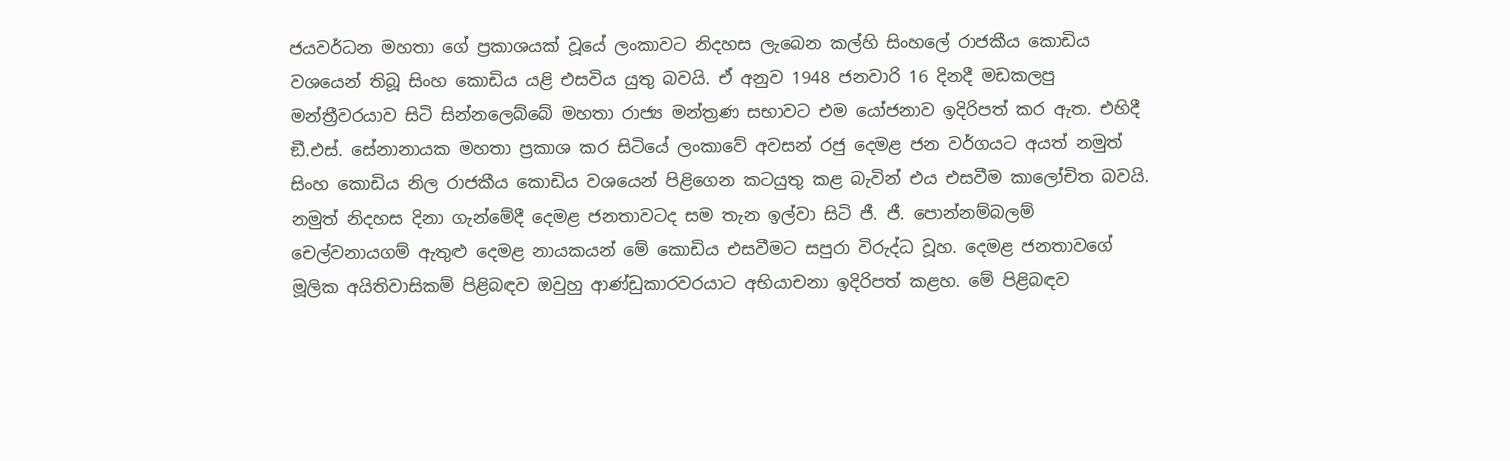ජයවර්ධන මහතා ගේ ප්‍රකාශයක් වූයේ ලංකාවට නිදහස ලැබෙන කල්හි සිංහලේ රාජකීය කොඩිය වශයෙන් තිබූ සිංහ කොඩිය යළි එසවිය යුතු බවයි. ඒ අනුව 1948 ජනවාරි 16 දිනදී මඩකලපු මන්ත්‍රීවරයාව සිටි සින්නලෙබ්බේ මහතා රාජ්‍ය මන්ත්‍රණ සභාවට එම යෝජනාව ඉදිරිපත් කර ඇත. එහිදී ඞී.එස්. සේනානායක මහතා ප්‍රකාශ කර සිටියේ ලංකාවේ අවසන් රජු දෙමළ ජන වර්ගයට අයත් නමුත් සිංහ කොඩිය නිල රාජකීය කොඩිය වශයෙන් පිළිගෙන කටයුතු කළ බැවින් එය එසවීම කාලෝචිත බවයි. නමුත් නිදහස දිනා ගැන්මේදී දෙමළ ජනතාවටද සම තැන ඉල්වා සිටි ජී. ජී. පොන්නම්බලම් චෙල්වනායගම් ඇතුළු දෙමළ නායකයන් මේ කොඩිය එසවීමට සපුරා විරුද්ධ වූහ. දෙමළ ජනතාවගේ මූලික අයිතිවාසිකම් පිළිබඳව ඔවුහු ආණ්ඩුකාරවරයාට අභියාචනා ඉදිරිපත් කළහ. මේ පිළිබඳව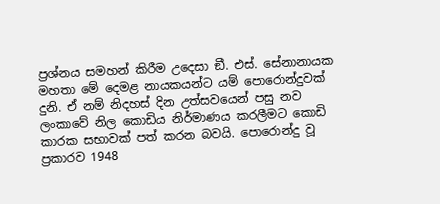ප්‍රශ්නය සමහන් කිරීම උදෙසා ඞී. එස්. සේනානායක මහතා මේ දෙමළ නායකයන්ට යම් පොරොන්දුවක් දුනි. ඒ නම් නිදහස් දින උත්සවයෙන් පසු නව ලංකාවේ නිල කොඩිය නිර්මාණය කරලීමට කොඩි කාරක සභාවක් පත් කරන බවයි. පොරොන්දු වූ ප්‍රකාරව 1948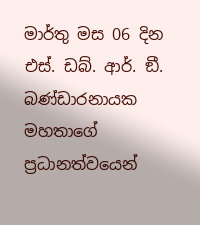මාර්තු මස 06 දින එස්. ඩබ්. ආර්. ඞී. බණ්ඩාරනායක මහතාගේ ප්‍රධානත්වයෙන්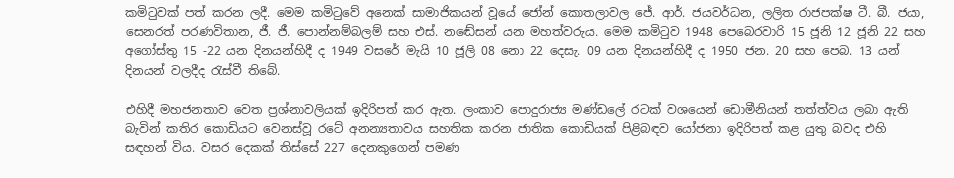කමිටුවක් පත් කරන ලදී. මෙම කමිටුවේ අනෙක් සාමාජිකයන් වූයේ ජෝන් කොතලාවල ජේ. ආර්. ජයවර්ධන, ලලිත රාජපක්ෂ ටී. බී. ජයා, සෙනරත් පරණවිතාන, ජී. ජී. පොන්නම්බලම් සහ එස්. නඬේසන් යන මහත්වරුය. මෙම කමිටුව 1948 පෙබෙරවාරි 15 ජූනි 12 ජූනි 22 සහ අගෝස්තු 15 -22 යන දිනයන්හිදී ද 1949 වසරේ මැයි 10 ජූලි 08 නො 22 දෙසැ. 09 යන දිනයන්හිදී ද 1950 ජන. 20 සහ පෙබ. 13 යන් දිනයන් වලදීද රැස්වී තිබේ.

එහිදී මහජනතාව වෙත ප්‍රශ්නාවලියක් ඉදිරිපත් කර ඇත. ලංකාව පොදුරාජ්‍ය මණ්ඩලේ රටක් වශයෙන් ඩොමීනියන් තත්ත්වය ලබා ඇති බැවින් කතිර කොඩියට වෙනස්වූ රටේ අනන්‍යතාවය සහතික කරන ජාතික කොඩියක් පිළිබඳව යෝජනා ඉදිරිපත් කළ යුතු බවද එහි සඳහන් විය. වසර දෙකක් තිස්සේ 227 දෙනකුගෙන් පමණ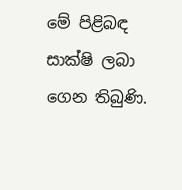මේ පිළිබඳ සාක්ෂි ලබා ගෙන තිබුණි.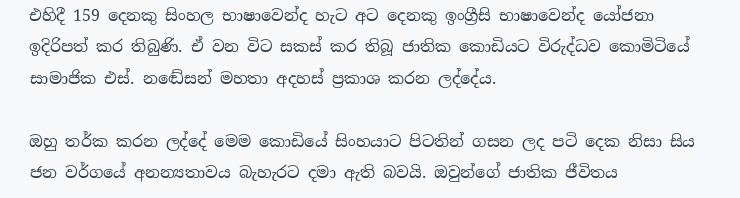එහිදී 159 දෙනකු සිංහල භාෂාවෙන්ද හැට අට දෙනකු ඉංග්‍රීසි භාෂාවෙන්ද යෝජනා ඉදිරිපත් කර තිබුණි. ඒ වන විට සකස් කර තිබූ ජාතික කොඩියට විරුද්ධව කොමිටියේ සාමාජික එස්. නඬේසන් මහතා අදහස් ප්‍රකාශ කරන ලද්දේය.

ඔහු තර්ක කරන ලද්දේ මෙම කොඩියේ සිංහයාට පිටතින් ගසන ලද පටි දෙක නිසා සිය ජන වර්ගයේ අනන්‍යතාවය බැහැරට දමා ඇති බවයි. ඔවුන්ගේ ජාතික ජීවිතය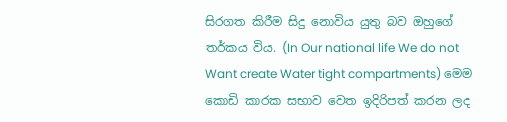සිරගත කිරීම සිදු නොවිය යුතු බව ඔහුගේ තර්කය විය. (In Our national life We do not Want create Water tight compartments) මෙම කොඩි කාරක සභාව වෙත ඉදිරිපත් කරන ලද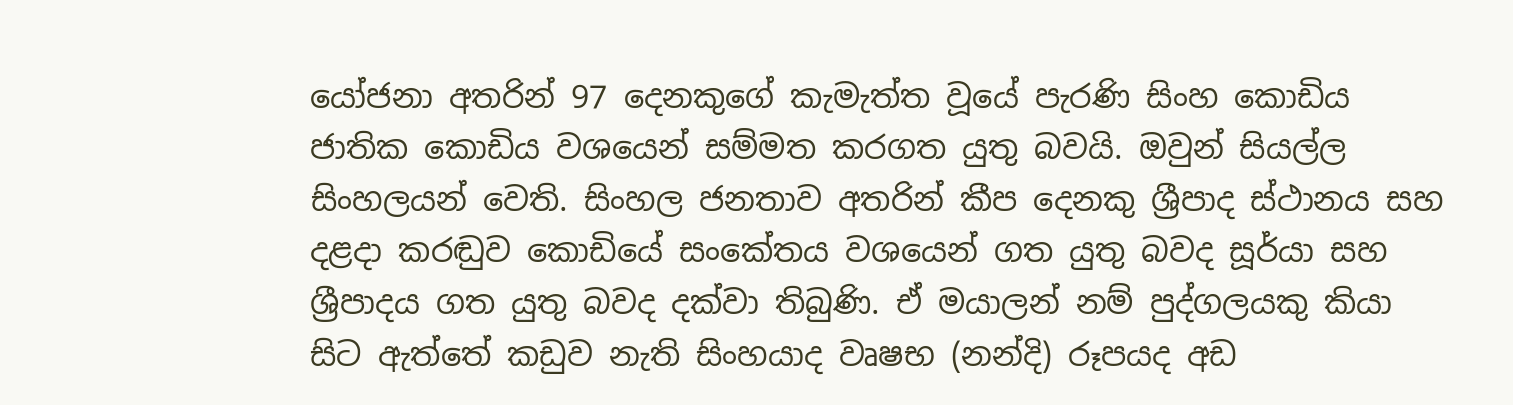යෝජනා අතරින් 97 දෙනකුගේ කැමැත්ත වූයේ පැරණි සිංහ කොඩිය ජාතික කොඩිය වශයෙන් සම්මත කරගත යුතු බවයි. ඔවුන් සියල්ල සිංහලයන් වෙති. සිංහල ජනතාව අතරින් කීප දෙනකු ශ්‍රීපාද ස්ථානය සහ දළදා කරඬුව කොඩියේ සංකේතය වශයෙන් ගත යුතු බවද සූර්යා සහ ශ්‍රීපාදය ගත යුතු බවද දක්වා තිබුණි. ඒ මයාලන් නම් පුද්ගලයකු කියා සිට ඇත්තේ කඩුව නැති සිංහයාද වෘෂභ (නන්දි) රූපයද අඩ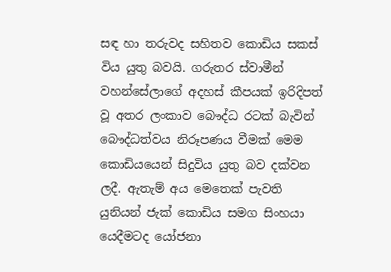සඳ හා තරුවද සහිතව කොඩිය සකස් විය යුතු බවයි. ගරුතර ස්වාමීන් වහන්සේලාගේ අදහස් කීපයක් ඉරිදිපත් වූ අතර ලංකාව බෞද්ධ රටක් බැවින් බෞද්ධත්වය නිරූපණය වීමක් මෙම කොඩියයෙන් සිදුවිය යුතු බව දක්වන ලදී. ඇතැම් අය මෙතෙක් පැවති යුනියන් ජැක් කොඩිය සමග සිංහයා යෙදීමටද යෝජනා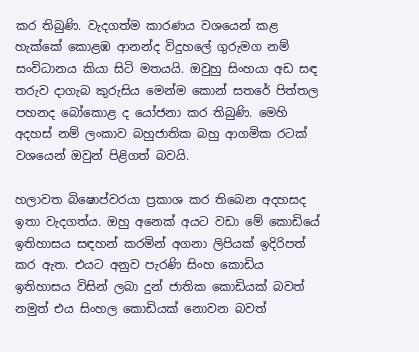කර තිබුණි. වැදගත්ම කාරණය වශයෙන් කළ හැක්කේ කොළඹ ආනන්ද විදුහලේ ගුරුමග නම් සංවිධානය කියා සිටි මතයයි. ඔවුහු සිංහයා අඩ සඳ තරුව දාගැබ කුරුසිය මෙන්ම කොන් සතරේ පිත්තල පහනද බෝකොළ ද යෝජනා කර තිබුණි. මෙහි අදහස් නම් ලංකාව බහුජාතික බහු ආගමික රටක් වශයෙන් ඔවුන් පිළිගත් බවයි.

හලාවත බිෂොප්වරයා ප්‍රකාශ කර තිබෙන අදහසද ඉතා වැදගත්ය. ඔහු අනෙක් අයට වඩා මේ කොඩියේ ඉතිහාසය සඳහන් කරමින් අගනා ලිපියක් ඉදිරිපත් කර ඇත. එයට අනුව පැරණි සිංහ කොඩිය ඉතිහාසය විසින් ලබා දුන් ජාතික කොඩියක් බවත් නමුත් එය සිංහල කොඩියක් නොවන බවත්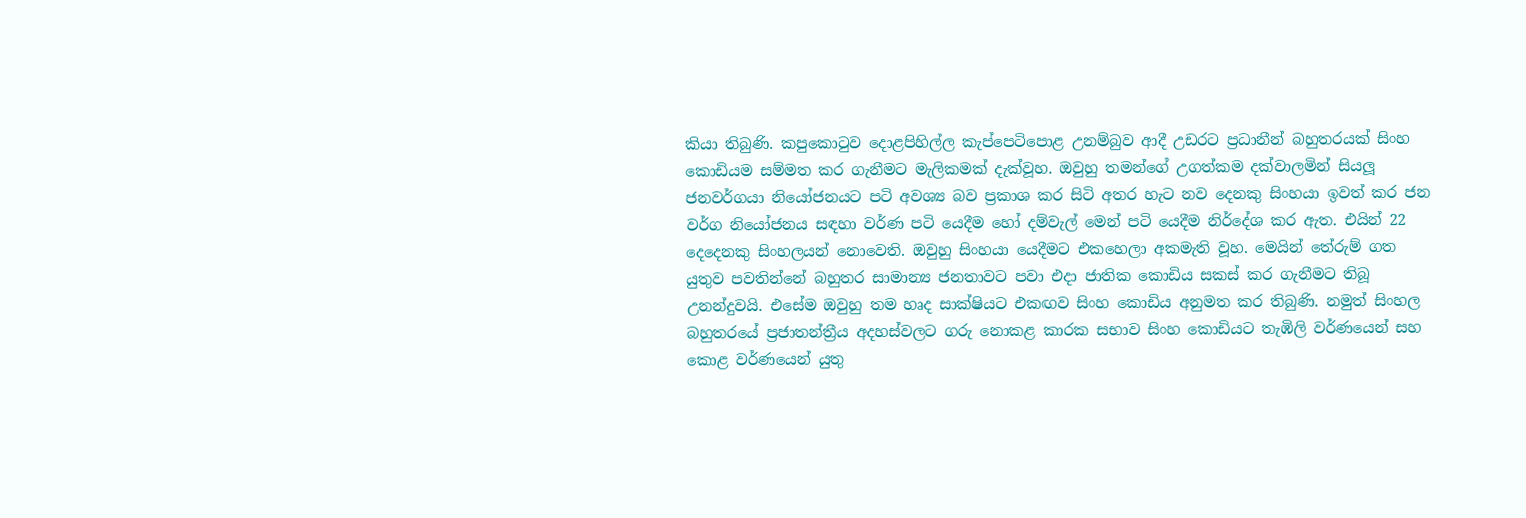කියා තිබුණි. කපුකොටුව දොළපිහිල්ල කැප්පෙටිපොළ උනම්බුව ආදී උඩරට ප්‍රධානීන් බහුතරයක් සිංහ කොඩියම සම්මත කර ගැනීමට මැලිකමක් දැක්වූහ. ඔවුහු තමන්ගේ උගත්කම දක්වාලමින් සියලූ ජනවර්ගයා නියෝජනයට පටි අවශ්‍ය බව ප්‍රකාශ කර සිටි අතර හැට නව දෙනකු සිංහයා ඉවත් කර ජන වර්ග නියෝජනය සඳහා වර්ණ පටි යෙදීම හෝ දම්වැල් මෙන් පටි යෙදීම නිර්දේශ කර ඇත. එයින් 22 දෙදෙනකු සිංහලයන් නොවෙති. ඔවුහු සිංහයා යෙදීමට එකහෙලා අකමැති වූහ. මෙයින් තේරුම් ගත යුතුව පවතින්නේ බහුතර සාමාන්‍ය ජනතාවට පවා එදා ජාතික කොඩිය සකස් කර ගැනීමට තිබූ උනන්දුවයි. එසේම ඔවුහු තම හෘද සාක්ෂියට එකඟව සිංහ කොඩිය අනුමත කර තිබුණි. නමුත් සිංහල බහුතරයේ ප්‍රජාතන්ත්‍රීය අදහස්වලට ගරු නොකළ කාරක සභාව සිංහ කොඩියට තැඹිලි වර්ණයෙන් සහ කොළ වර්ණයෙන් යුතු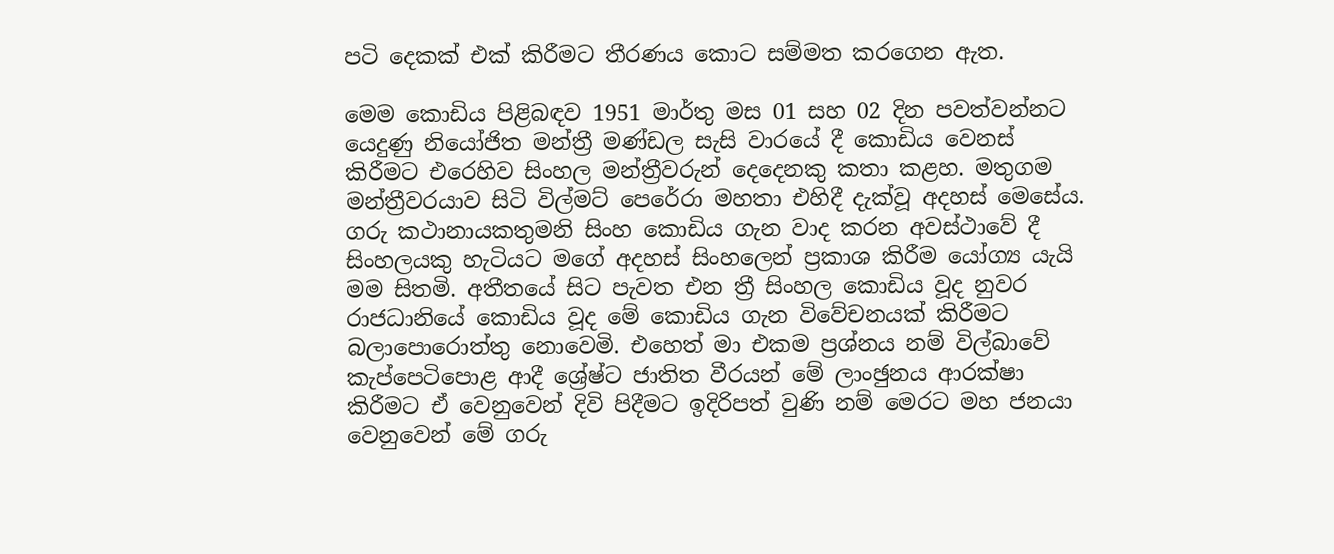පටි දෙකක් එක් කිරීමට තීරණය කොට සම්මත කරගෙන ඇත.

මෙම කොඩිය පිළිබඳව 1951 මාර්තු මස 01 සහ 02 දින පවත්වන්නට යෙදුණු නියෝජිත මන්ත්‍රී මණ්ඩල සැසි වාරයේ දී කොඩිය වෙනස් කිරීමට එරෙහිව සිංහල මන්ත්‍රීවරුන් දෙදෙනකු කතා කළහ. මතුගම මන්ත්‍රීවරයාව සිටි විල්මට් පෙරේරා මහතා එහිදී දැක්වූ අදහස් මෙසේය. ගරු කථානායකතුමනි සිංහ කොඩිය ගැන වාද කරන අවස්ථාවේ දී සිංහලයකු හැටියට මගේ අදහස් සිංහලෙන් ප්‍රකාශ කිරීම යෝග්‍ය යැයි මම සිතමි. අතීතයේ සිට පැවත එන ත්‍රී සිංහල කොඩිය වූද නුවර රාජධානියේ කොඩිය වූද මේ කොඩිය ගැන විවේචනයක් කිරීමට බලාපොරොත්තු නොවෙමි. එහෙත් මා එකම ප්‍රශ්නය නම් විල්බාවේ කැප්පෙටිපොළ ආදී ශ්‍රේෂ්ට ජාතිත වීරයන් මේ ලාංඡුනය ආරක්ෂා කිරීමට ඒ වෙනුවෙන් දිවි පිදීමට ඉදිරිපත් වුණි නම් මෙරට මහ ජනයා වෙනුවෙන් මේ ගරු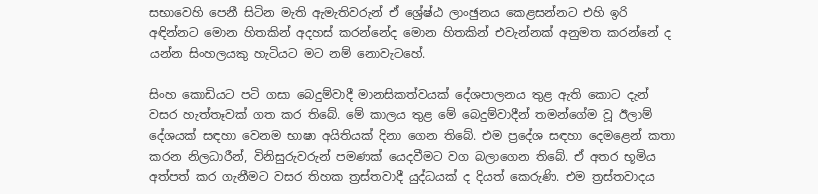සභාවෙහි පෙනී සිටින මැති ඇමැතිවරුන් ඒ ශ්‍රේෂ්ඨ ලාංඡුනය කෙළසන්නට එහි ඉරි අඳින්නට මොන හිතකින් අදහස් කරන්නේද මොන හිතකින් එවැන්නක් අනුමත කරන්නේ ද යන්න සිංහලයකු හැටියට මට නම් නොවැටහේ.

සිංහ කොඩියට පටි ගසා බෙදුම්වාදී මානසිකත්වයක් දේශපාලනය තුළ ඇති කොට දැන් වසර හැත්තෑවක් ගත කර තිබේ. මේ කාලය තුළ මේ බෙදුම්වාදීන් තමන්ගේම වූ ඊලාම් දේශයක් සඳහා වෙනම භාෂා අයිතියක් දිනා ගෙන තිබේ. එම ප්‍රදේශ සඳහා දෙමළෙන් කතා කරන නිලධාරීන්, විනිසුරුවරුන් පමණක් යෙදවීමට වග බලාගෙන තිබේ. ඒ අතර භූමිය අත්පත් කර ගැනීමට වසර තිහක ත්‍රස්තවාදී යුද්ධයක් ද දියත් කෙරුණි. එම ත්‍රස්තවාදය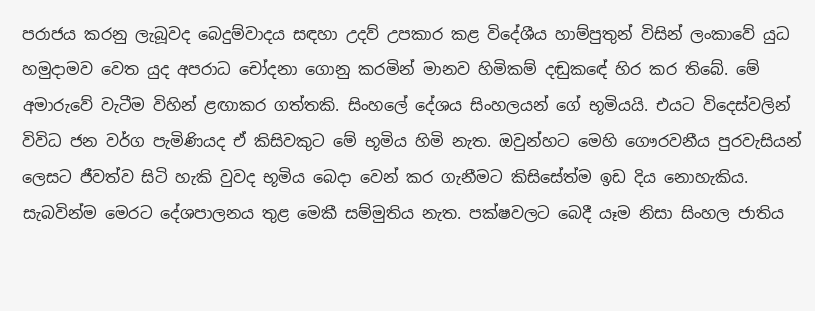පරාජය කරනු ලැබූවද බෙදුම්වාදය සඳහා උදව් උපකාර කළ විදේශීය හාම්පුතුන් විසින් ලංකාවේ යුධ හමුදාමව වෙත යුද අපරාධ චෝදනා ගොනු කරමින් මානව හිමිකම් දඬුකඳේ හිර කර තිබේ. මේ අමාරුවේ වැටීම විහින් ළඟාකර ගත්තකි. සිංහලේ දේශය සිංහලයන් ගේ භූමියයි. එයට විදෙස්වලින් විවිධ ජන වර්ග පැමිණියද ඒ කිසිවකුට මේ භූමිය හිමි නැත. ඔවුන්හට මෙහි ගෞරවනීය පුරවැසියන් ලෙසට ජීවත්ව සිටි හැකි වුවද භූමිය බෙදා වෙන් කර ගැනීමට කිසිසේත්ම ඉඩ දිය නොහැකිය. සැබවින්ම මෙරට දේශපාලනය තුළ මෙකී සම්මුතිය නැත. පක්ෂවලට බෙදී යෑම නිසා සිංහල ජාතිය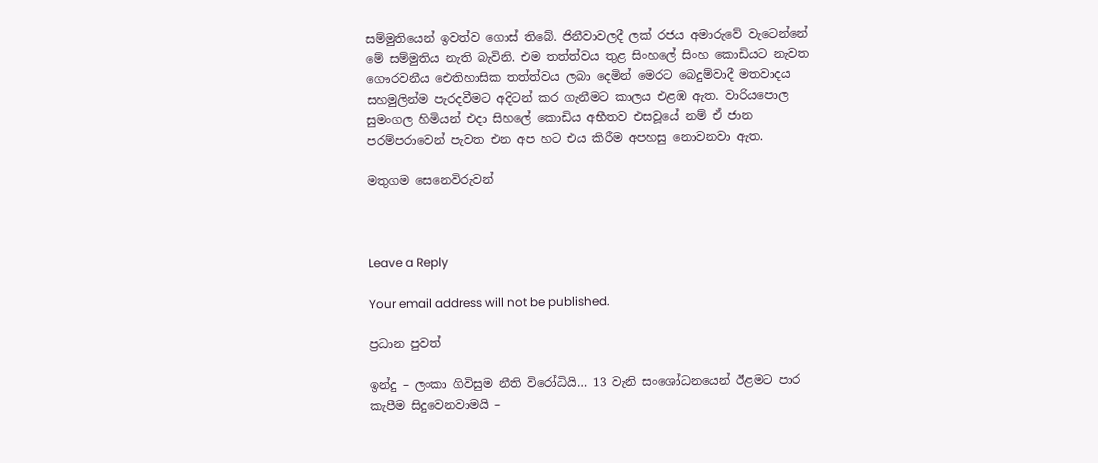සම්මුතියෙන් ඉවත්ව ගොස් තිබේ. ජිනීවාවලදී ලක් රජය අමාරුවේ වැටෙන්නේ මේ සම්මුතිය නැති බැවිනි. එම තත්ත්වය තුළ සිංහලේ සිංහ කොඩියට නැවත ගෞරවනීය ඓතිහාසික තත්ත්වය ලබා දෙමින් මෙරට බෙදුම්වාදී මතවාදය සහමුලින්ම පැරදවීමට අදිටන් කර ගැනීමට කාලය එළඹ ඇත. වාරියපොල සුමංගල හිමියන් එදා සිහලේ කොඩිය අභීතව එසවූයේ නම් ඒ ජාන පරම්පරාවෙන් පැවත එන අප හට එය කිරීම අපහසු නොවනවා ඇත.

මතුගම සෙනෙවිරුවන්



Leave a Reply

Your email address will not be published.

ප්‍රධාන පුවත්

ඉන්දු – ලංකා ගිවිසුම නීති විරෝධියි… 13 වැනි සංශෝධනයෙන් ඊළමට පාර කැපීම සිදුවෙනවාමයි –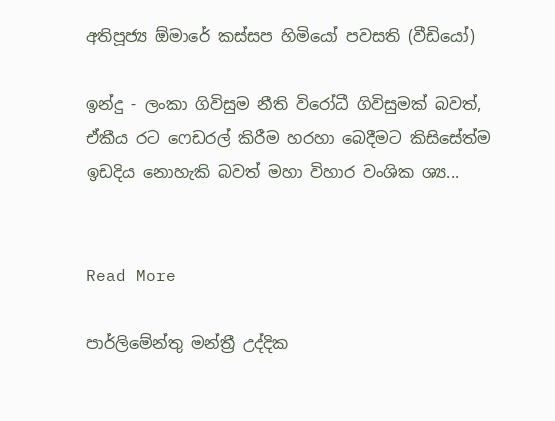අතිපූජ්‍ය ඕමාරේ කස්සප හිමියෝ පවසති (වීඩියෝ)

ඉන්දු - ලංකා ගිවිසුම නීති විරෝධී ගිවිසුමක් බවත්, ඒකීය රට ෆෙඩරල් කිරීම හරහා බෙදීමට කිසිසේත්ම ඉඩදිය නොහැකි බවත් මහා විහාර වංශික ශ්‍ය...


Read More

පාර්ලිමේන්තු මන්ත්‍රී උද්දික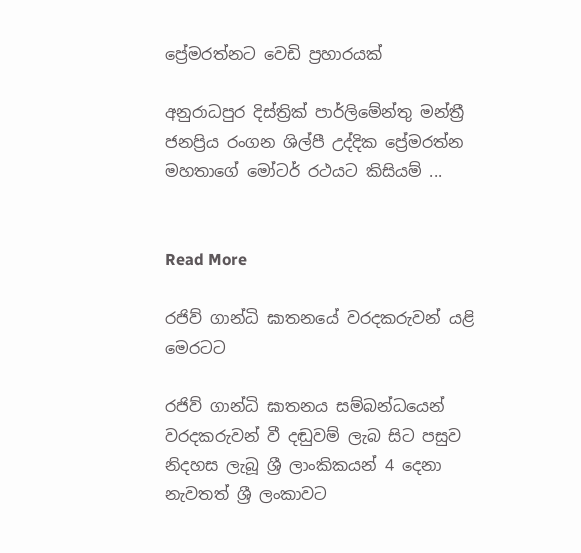ප්‍රේමරත්නට වෙඩි ප්‍රහාරයක්

අනුරාධපුර දිස්ත්‍රික් පාර්ලිමේන්තු මන්ත්‍රී ජනප්‍රිය රංගන ශිල්පී උද්දික ප්‍රේමරත්න මහතාගේ මෝටර් රථයට කිසියම් ...


Read More

රජිව් ගාන්ධි ඝාතනයේ වරදකරුවන් යළි මෙරටට

රජිව් ගාන්ධි ඝාතනය සම්බන්ධයෙන් වරදකරුවන් වී දඬුවම් ලැබ සිට පසුව නිදහස ලැබූ ශ්‍රී ලාංකිකයන් 4 දෙනා නැවතත් ශ්‍රී ලංකාවට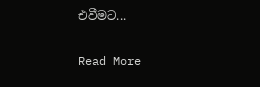එවීමට...


Read More